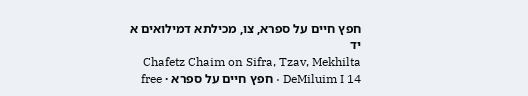חפץ חיים על ספרא, צו, מכילתא דמילואים א יד
Chafetz Chaim on Sifra, Tzav, Mekhilta DeMiluim I 14 · חפץ חיים על ספרא · free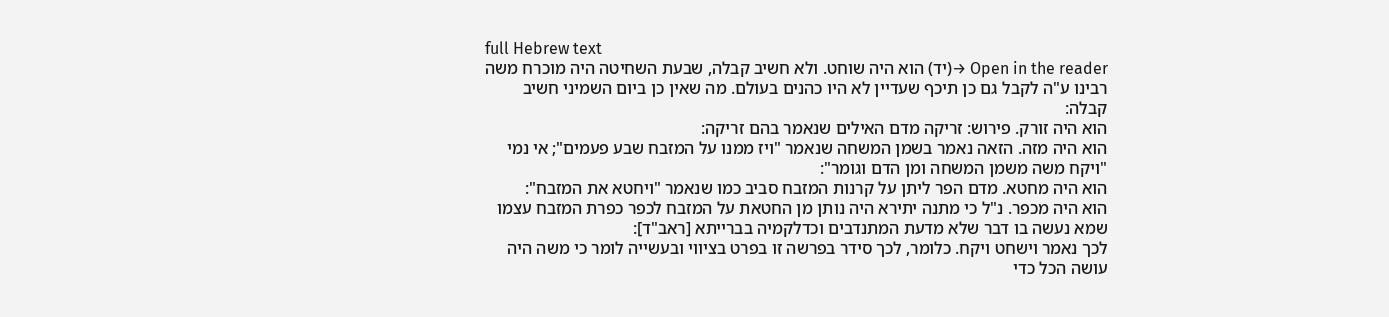full Hebrew text
Open in the reader →(יד) הוא היה שוחט. ולא חשיב קבלה, שבעת השחיטה היה מוכרח משה רבינו ע"ה לקבל גם כן תיכף שעדיין לא היו כהנים בעולם. מה שאין כן ביום השמיני חשיב קבלה:
הוא היה זורק. פירוש: זריקה מדם האילים שנאמר בהם זריקה:
הוא היה מזה. הזאה נאמר בשמן המשחה שנאמר "ויז ממנו על המזבח שבע פעמים"; אי נמי "ויקח משה משמן המשחה ומן הדם וגומר":
הוא היה מחטא. מדם הפר ליתן על קרנות המזבח סביב כמו שנאמר "ויחטא את המזבח":
הוא היה מכפר. נ"ל כי מתנה יתירא היה נותן מן החטאת על המזבח לכפר כפרת המזבח עצמו שמא נעשה בו דבר שלא מדעת המתנדבים וכדלקמיה בברייתא [ראב"ד]:
לכך נאמר וישחט ויקח. כלומר, לכך סידר בפרשה זו בפרט בציווי ובעשייה לומר כי משה היה עושה הכל כדי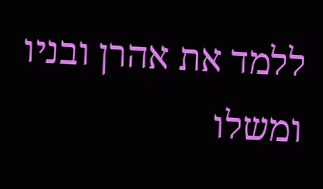ללמד את אהרן ובניו ומשלו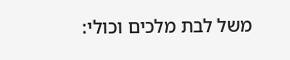משל לבת מלכים וכולי: